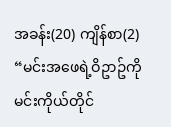အခန်း(20) ကျိန်စာ(2)
“မင်းအဖေရဲ့ဝိဥာဥ်ကို မင်းကိုယ်တိုင်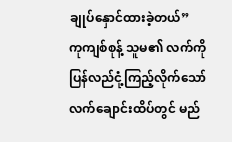ချုပ်နှောင်ထားခဲ့တယ်”
ကုကျစ်စုန့် သူမ၏ လက်ကို ပြန်လည်ငုံ့ကြည့်လိုက်သော် လက်ချောင်းထိပ်တွင် မည်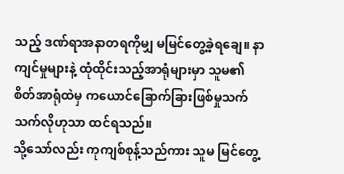သည့် ဒဏ်ရာအနာတရကိုမျှ မမြင်တွေ့ခဲ့ရချေ။ နာကျင်မှုများနဲ့ ထုံထိုင်းသည့်အာရုံများမှာ သူမ၏ စိတ်အာရုံထဲမှ ကယောင်ခြောက်ခြားဖြစ်မှုသက်သက်လိုဟုသာ ထင်ရသည်။
သို့သော်လည်း ကုကျစ်စုန့်သည်ကား သူမ မြင်တွေ့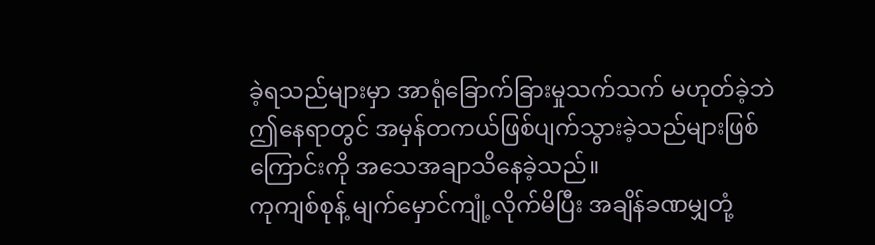ခဲ့ရသည်များမှာ အာရုံခြောက်ခြားမှုသက်သက် မဟုတ်ခဲ့ဘဲ ဤနေရာတွင် အမှန်တကယ်ဖြစ်ပျက်သွားခဲ့သည်များဖြစ်ကြောင်းကို အသေအချာသိနေခဲ့သည်။
ကုကျစ်စုန့် မျက်မှောင်ကျုံ့လိုက်မိပြီး အချိန်ခဏမျှတုံ့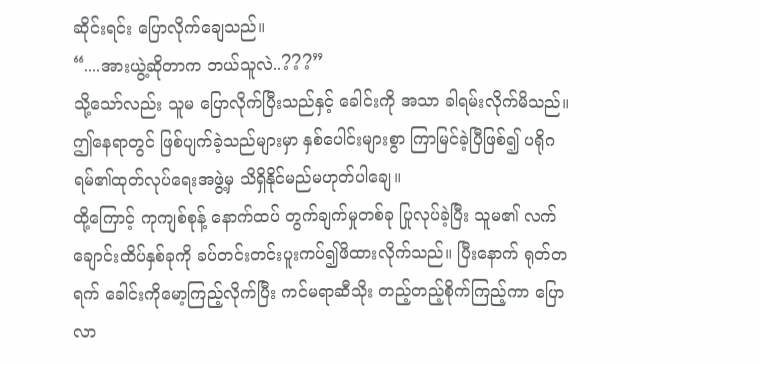ဆိုင်းရင်း ပြောလိုက်ချေသည်။
“....အားယွဲ့ဆိုတာက ဘယ်သူလဲ..???”
သို့သော်လည်း သူမ ပြောလိုက်ပြီးသည်နှင့် ခေါင်းကို အသာ ခါရမ်းလိုက်မိသည်။ ဤနေရာတွင် ဖြစ်ပျက်ခဲ့သည်များမှာ နှစ်ပေါင်းများစွာ ကြာမြင်ခဲ့ပြီဖြစ်၍ ပရိုဂရမ်၏ထုတ်လုပ်ရေးအဖွဲ့မှ သိရှိနိုင်မည်မဟုတ်ပါချေ။
ထို့ကြောင့် ကုကျစ်စုန့် နောက်ထပ် တွက်ချက်မှုတစ်ခု ပြုလုပ်ခဲ့ပြီး သူမ၏ လက်ချောင်းထိပ်နှစ်ခုကို ခပ်တင်းတင်းပူးကပ်၍ဖိထားလိုက်သည်။ ပြီးနောက် ရုတ်တရက် ခေါင်းကိုမော့ကြည့်လိုက်ပြီး ကင်မရာဆီသိုး တည့်တည့်စိုက်ကြည့်ကာ ပြောလာ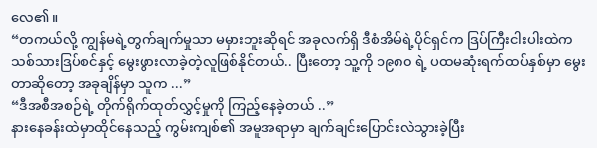လေ၏။
“တကယ်လို့ ကျွန်မရဲ့တွက်ချက်မှုသာ မမှားဘူးဆိုရင် အခုလက်ရှိ ဒီစံအိမ်ရဲ့ပိုင်ရှင်က ဒြပ်ကြီးငါးပါးထဲက သစ်သားဒြပ်စင်နှင့် မွေးဖွားလာခဲ့တဲ့လူဖြစ်နိုင်တယ်.. ပြီးတော့ သူ့ကို ၁၉၈၀ ရဲ့ ပထမဆုံးရက်ထပ်နှစ်မှာ မွေးတာဆိုတော့ အခုချိန်မှာ သူက ...”
“ဒီအစီအစဉ်ရဲ့ တိုက်ရိုက်ထုတ်လွှင့်မှုကို ကြည့်နေခဲ့တယ် ..”
နားနေခန်းထဲမှာထိုင်နေသည့် ကွမ်းကျစ်၏ အမူအရာမှာ ချက်ချင်းပြောင်းလဲသွားခဲ့ပြီး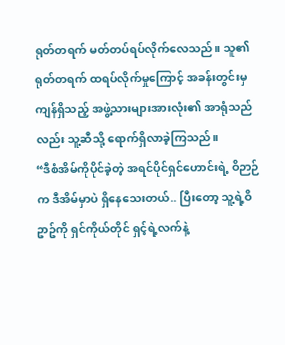ရုတ်တရက် မတ်တပ်ရပ်လိုက်လေသည်။ သူ၏ ရုတ်တရက် ထရပ်လိုက်မှုကြောင့် အခန်းတွင်းမှ ကျန်ရှိသည့် အဖွဲ့သားများအားလုံး၏ အာရုံသည်လည်း သူ့ဆီသို့ ရောက်ရှိလာခဲ့ကြသည်။
“ဒီစံအိမ်ကိုပိုင်ခဲ့တဲ့ အရင်ပိုင်ရှင်ဟောင်းရဲ့ ဝိဉာဉ်က ဒီအိမ်မှာပဲ ရှိနေသေးတယ်.. ပြီးတော့ သူ့ရဲ့ဝိဥာဥ်ကို ရှင်ကိုယ်တိုင် ရှင့်ရဲ့လက်နဲ့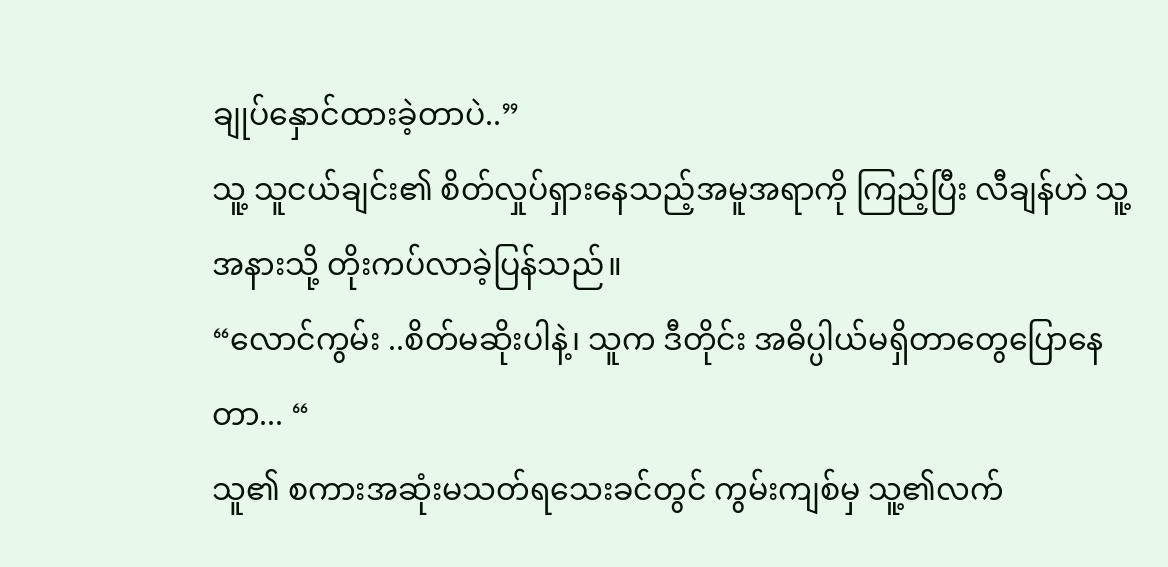ချုပ်နှောင်ထားခဲ့တာပဲ..”
သူ့ သူငယ်ချင်း၏ စိတ်လှုပ်ရှားနေသည့်အမူအရာကို ကြည့်ပြီး လီချန်ဟဲ သူ့အနားသို့ တိုးကပ်လာခဲ့ပြန်သည်။
“လောင်ကွမ်း ..စိတ်မဆိုးပါနဲ့၊ သူက ဒီတိုင်း အဓိပ္ပါယ်မရှိတာတွေပြောနေတာ... “
သူ၏ စကားအဆုံးမသတ်ရသေးခင်တွင် ကွမ်းကျစ်မှ သူ့၏လက်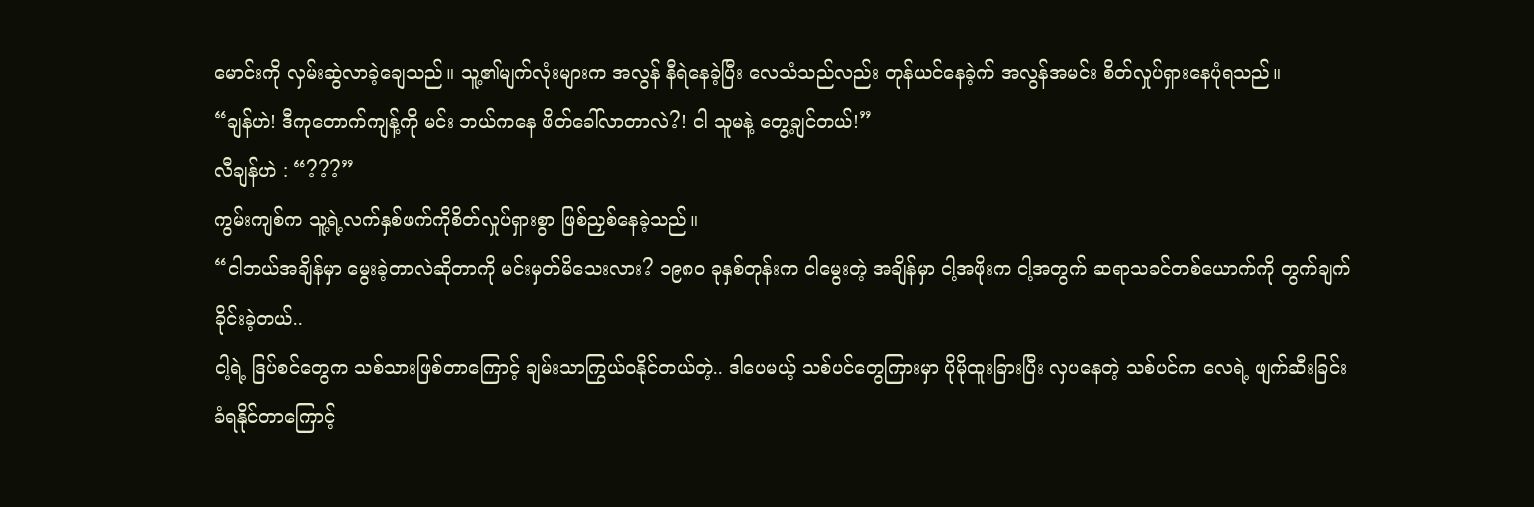မောင်းကို လှမ်းဆွဲလာခဲ့ချေသည်။ သူ့၏မျက်လုံးများက အလွန် နီရဲနေခဲ့ပြီး လေသံသည်လည်း တုန်ယင်နေခဲ့က် အလွန်အမင်း စိတ်လှုပ်ရှားနေပုံရသည်။
“ချန်ဟဲ! ဒီကုတောက်ကျန့်ကို မင်း ဘယ်ကနေ ဖိတ်ခေါ်လာတာလဲ?! ငါ သူမနဲ့ တွေ့ချင်တယ်!”
လီချန်ဟဲ : “???”
ကွမ်းကျစ်က သူ့ရဲ့လက်နှစ်ဖက်ကိုစိတ်လှုပ်ရှားစွာ ဖြစ်ညှစ်နေခဲ့သည်။
“ငါဘယ်အချိန်မှာ မွေးခဲ့တာလဲဆိုတာကို မင်းမှတ်မိသေးလား? ၁၉၈၀ ခုနှစ်တုန်းက ငါမွေးတဲ့ အချိန်မှာ ငါ့အဖိုးက ငါ့အတွက် ဆရာသခင်တစ်ယောက်ကို တွက်ချက်ခိုင်းခဲ့တယ်..
ငါ့ရဲ့ ဒြပ်စင်တွေက သစ်သားဖြစ်တာကြောင့် ချမ်းသာကြွယ်ဝနိုင်တယ်တဲ့.. ဒါပေမယ့် သစ်ပင်တွေကြားမှာ ပိုမိုထူးခြားပြီး လှပနေတဲ့ သစ်ပင်က လေရဲ့ ဖျက်ဆီးခြင်းခံရနိုင်တာကြောင့်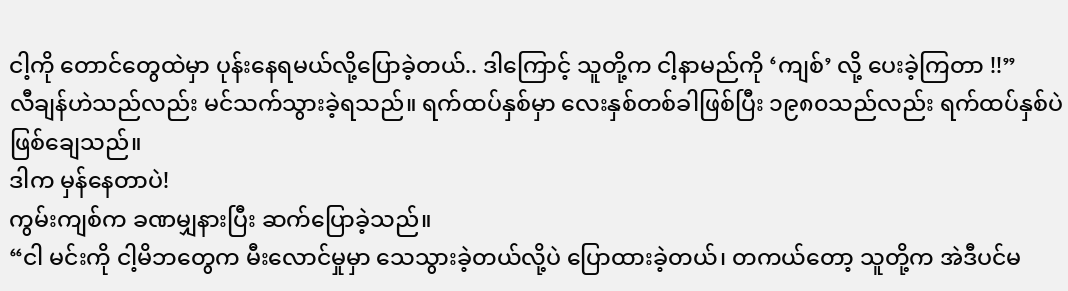ငါ့ကို တောင်တွေထဲမှာ ပုန်းနေရမယ်လို့ပြောခဲ့တယ်.. ဒါကြောင့် သူတို့က ငါ့နာမည်ကို ‘ကျစ်’ လို့ ပေးခဲ့ကြတာ !!”
လီချန်ဟဲသည်လည်း မင်သက်သွားခဲ့ရသည်။ ရက်ထပ်နှစ်မှာ လေးနှစ်တစ်ခါဖြစ်ပြီး ၁၉၈၀သည်လည်း ရက်ထပ်နှစ်ပဲဖြစ်ချေသည်။
ဒါက မှန်နေတာပဲ!
ကွမ်းကျစ်က ခဏမျှနားပြီး ဆက်ပြောခဲ့သည်။
“ငါ မင်းကို ငါ့မိဘတွေက မီးလောင်မှုမှာ သေသွားခဲ့တယ်လို့ပဲ ပြောထားခဲ့တယ်၊ တကယ်တော့ သူတို့က အဲဒီပင်မ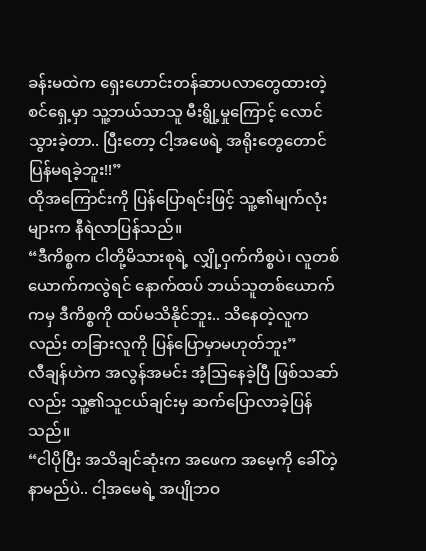ခန်းမထဲက ရှေးဟောင်းတန်ဆာပလာတွေထားတဲ့ စင်ရှေ့မှာ သူ့ဘယ်သာသူ မီးရွို့မှုကြောင့် လောင်သွားခဲ့တာ.. ပြီးတော့ ငါ့အဖေရဲ့ အရိုးတွေတောင် ပြန်မရခဲ့ဘူး!!”
ထိုအကြောင်းကို ပြန်ပြောရင်းဖြင့် သူ့၏မျက်လုံးများက နီရဲလာပြန်သည်။
“ဒီကိစ္စက ငါတို့မိသားစုရဲ့ လျှို့ဝှက်ကိစ္စပဲ၊ လူတစ်ယောက်ကလွဲရင် နောက်ထပ် ဘယ်သူတစ်ယောက်ကမှ ဒီကိစ္စကို ထပ်မသိနိုင်ဘူး.. သိနေတဲ့လူကလည်း တခြားလူကို ပြန်ပြောမှာမဟုတ်ဘူး”
လီချန်ဟဲက အလွန်အမင်း အံ့ဩနေခဲ့ပြီ ဖြစ်သဆာ်လည်း သူ့၏သူငယ်ချင်းမှ ဆက်ပြောလာခဲ့ပြန်သည်။
“ငါပိုပြီး အသိချင်ဆုံးက အဖေက အမေ့ကို ခေါ်တဲ့ နာမည်ပဲ.. ငါ့အမေရဲ့ အပျိုဘဝ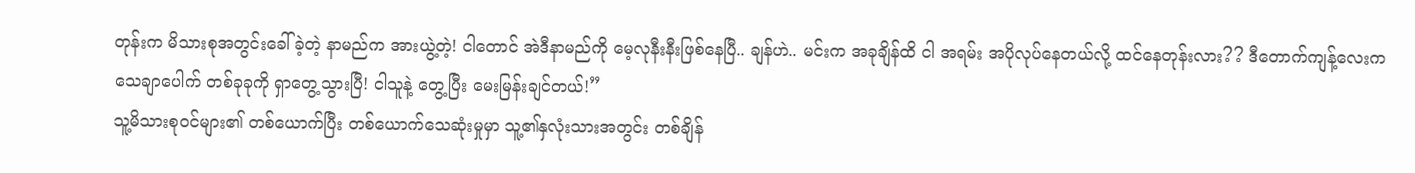တုန်းက မိသားစုအတွင်းခေါ်ခဲ့တဲ့ နာမည်က အားယွဲ့တဲ့! ငါတောင် အဲဒီနာမည်ကို မေ့လုနီးနီးဖြစ်နေပြီ.. ချန်ဟဲ.. မင်းက အခုချိန်ထိ ငါ အရမ်း အပိုလုပ်နေတယ်လို့ ထင်နေတုန်းလား?? ဒီတောက်ကျန့်လေးက သေချာပေါက် တစ်ခုခုကို ရှာတွေ့သွားပြီ! ငါသူနဲ့ တွေ့ပြီး မေးမြန်းချင်တယ်!”
သူ့မိသားစုဝင်များ၏ တစ်ယောက်ပြီး တစ်ယောက်သေဆုံးမှုမှာ သူ့၏နှလုံးသားအတွင်း တစ်ချိန်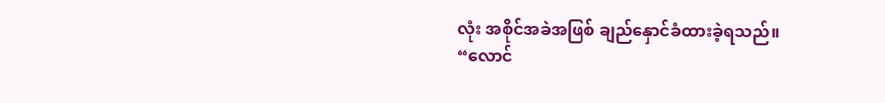လုံး အစိုင်အခဲအဖြစ် ချည်နှောင်ခံထားခဲ့ရသည်။
“လောင်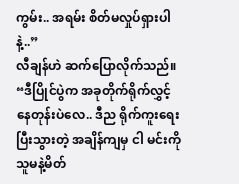ကွမ်း.. အရမ်း စိတ်မလှုပ်ရှားပါနဲ့..”
လီချန်ဟဲ ဆက်ပြောလိုက်သည်။
“ဒီပြိုင်ပွဲက အခုတိုက်ရိုက်လွှင့်နေတုန်းပဲလေ.. ဒီည ရိုက်ကူးရေးပြီးသွားတဲ့ အချိန်ကျမှ ငါ မင်းကို သူမနဲ့မိတ်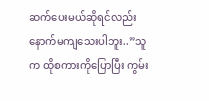ဆက်ပေးမယ်ဆိုရင်လည်း နောက်မကျသေးပါဘူး..”သူက ထိုစကားကိုပြောပြီး ကွမ်း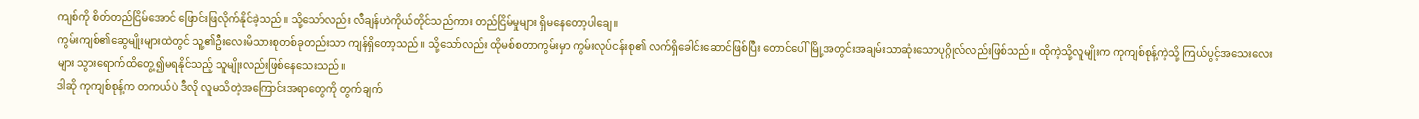ကျစ်ကို စိတ်တည်ငြိမ်အောင် ဖြောင်းဖြလိုက်နိုင်ခဲ့သည်။ သို့သော်လည်း လီချန်ဟဲကိုယ်တိုင်သည်ကား တည်ငြိမ်မှုများ ရှိမနေတော့ပါချေ။
ကွမ်းကျစ်၏ဆွေမျိုးများထဲတွင် သူ့၏ဦးလေးမိသားစုတစ်ခုတည်းသာ ကျန်ရှိတော့သည်။ သို့သော်လည်း ထိုမစ်စတာကွမ်းမှာ ကွမ်းလုပ်ငန်းစု၏ လက်ရှိခေါင်းဆောင်ဖြစ်ပြီး တောင်ပေါ်မြို့အတွင်းအချမ်းသာဆုံးသောပုဂ္ဂိုလ်လည်းဖြစ်သည်။ ထိုကဲ့သို့လူမျိုးက ကုကျစ်စုန့်ကဲ့သို့ ကြယ်ပွင့်အသေးလေးများ သွားရောက်ထိတွေ့၍မရနိုင်သည့် သူမျိုးလည်းဖြစ်နေသေးသည်။
ဒါဆို ကုကျစ်စုန့်က တကယ်ပဲ ဒီလို လူမသိတဲ့အကြောင်းအရာတွေကို တွက်ချက်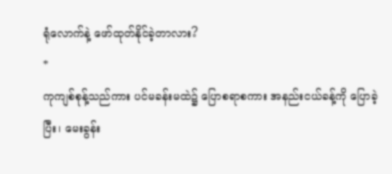ရုံလောက်နဲ့ ဖော်ထုတ်နိုင်ခဲ့တာလား?
*
ကုကျစ်စုန့်သည်ကား ပင်မခန်းမထဲ၌ ပြောစရာစကား အနည်းငယ်ခန့်ကို ပြောခဲ့ပြီး၊ မေးခွန်း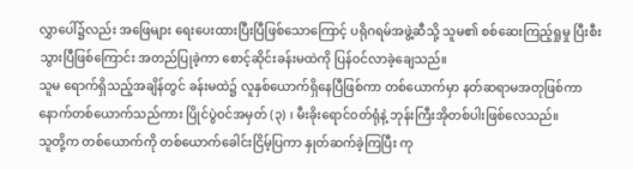လွှာပေါ်၌လည်း အဖြေများ ရေးပေးထားပြီးပြီဖြစ်သောကြောင့် ပရိုဂရမ်အဖွဲ့ဆီသို့ သူမ၏ စစ်ဆေးကြည့်ရှုမှု ပြီးစီးသွားပြီဖြစ်ကြောင်း အတည်ပြုခဲ့ကာ စောင့်ဆိုင်းခန်းမထဲကို ပြန်ဝင်လာခဲ့ချေသည်။
သူမ ရောက်ရှိသည့်အချိန်တွင် ခန်းမထဲ၌ လူနှစ်ယောက်ရှိနေပြီဖြစ်ကာ တစ်ယောက်မှာ နတ်ဆရာမအတုဖြစ်ကာ နောက်တစ်ယောက်သည်ကား ပြိုင်ပွဲဝင်အမှတ် (၃) ၊ မီးခိုးရောင်ဝတ်ရုံနဲ့ ဘုန်းကြီးအိုတစ်ပါးဖြစ်လေသည်။
သူတို့က တစ်ယောက်ကို တစ်ယောက်ခေါင်းငြိမ့်ပြကာ နှုတ်ဆက်ခဲ့ကြပြီး ကု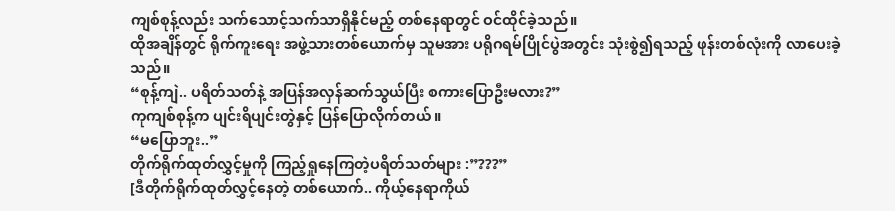ကျစ်စုန့်လည်း သက်သောင့်သက်သာရှိနိုင်မည့် တစ်နေရာတွင် ဝင်ထိုင်ခဲ့သည်။
ထိုအချိန်တွင် ရိုက်ကူးရေး အဖွဲ့သားတစ်ယောက်မှ သူမအား ပရိုဂရမ်ပြိုင်ပွဲအတွင်း သုံးစွဲ၍ရသည့် ဖုန်းတစ်လုံးကို လာပေးခဲ့သည်။
“စုန့်ကျဲ.. ပရိတ်သတ်နဲ့ အပြန်အလှန်ဆက်သွယ်ပြီး စကားပြောဦးမလား?”
ကုကျစ်စုန့်က ပျင်းရိပျင်းတွဲနှင့် ပြန်ပြောလိုက်တယ်။
“မပြောဘူး..”
တိုက်ရိုက်ထုတ်လွှင့်မှုကို ကြည့်ရှုနေကြတဲ့ပရိတ်သတ်များ :”???”
[ဒီတိုက်ရိုက်ထုတ်လွှင့်နေတဲ့ တစ်ယောက်.. ကိုယ့်နေရာကိုယ်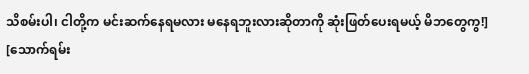သိစမ်းပါ၊ ငါတို့က မင်းဆက်နေရမလား မနေရဘူးလားဆိုတာကို ဆုံးဖြတ်ပေးရမယ့် မိဘတွေကွ!]
[သောက်ရမ်း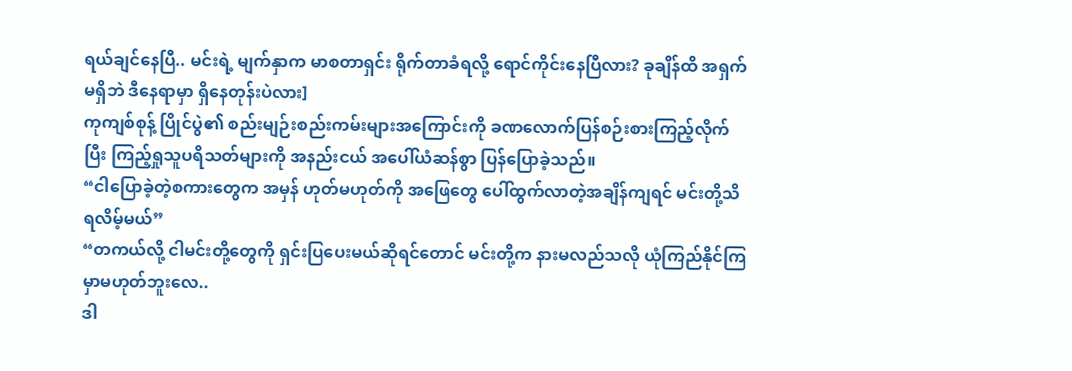ရယ်ချင်နေပြီ.. မင်းရဲ့ မျက်နှာက မာစတာရှင်း ရိုက်တာခံရလို့ ရောင်ကိုင်းနေပြီလား? ခုချိန်ထိ အရှက်မရှိဘဲ ဒီနေရာမှာ ရှိနေတုန်းပဲလား]
ကုကျစ်စုန့် ပြိုင်ပွဲ၏ စည်းမျဉ်းစည်းကမ်းများအကြောင်းကို ခဏလောက်ပြန်စဉ်းစားကြည့်လိုက်ပြီး ကြည့်ရှုသူပရိသတ်များကို အနည်းငယ် အပေါ်ယံဆန်စွာ ပြန်ပြောခဲ့သည်။
“ငါပြောခဲ့တဲ့စကားတွေက အမှန် ဟုတ်မဟုတ်ကို အဖြေတွေ ပေါ်ထွက်လာတဲ့အချိန်ကျရင် မင်းတို့သိရလိမ့်မယ်”
“တကယ်လို့ ငါမင်းတို့တွေကို ရှင်းပြပေးမယ်ဆိုရင်တောင် မင်းတို့က နားမလည်သလို ယုံကြည်နိုင်ကြမှာမဟုတ်ဘူးလေ..
ဒါ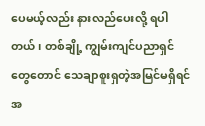ပေမယ့်လည်း နားလည်ပေးလို့ ရပါတယ်၊ တစ်ချို့ ကျွမ်းကျင်ပညာရှင်တွေတောင် သေချာစူးရှတဲ့အမြင်မရှိရင် အ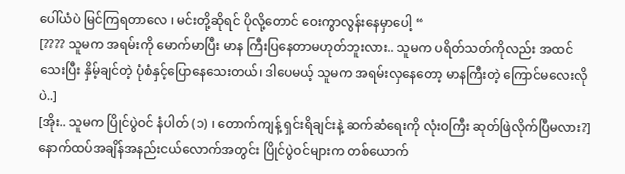ပေါ်ယံပဲ မြင်ကြရတာလေ ၊ မင်းတို့ဆိုရင် ပိုလို့တောင် ဝေးကွာလွန်းနေမှာပေါ့ “
[???? သူမက အရမ်းကို မောက်မာပြီး မာန ကြီးပြနေတာမဟုတ်ဘူးလား.. သူမက ပရိတ်သတ်ကိုလည်း အထင်သေးပြီး နှိမ့်ချင်တဲ့ ပုံစံနှင့်ပြောနေသေးတယ်၊ ဒါပေမယ့် သူမက အရမ်းလှနေတော့ မာနကြီးတဲ့ ကြောင်မလေးလိုပဲ..]
[အိုး.. သူမက ပြိုင်ပွဲဝင် နံပါတ် (၁) ၊ တောက်ကျန့် ရှင်းရိချင်းနဲ့ ဆက်ဆံရေးကို လုံးဝကြီး ဆုတ်ဖြဲလိုက်ပြီမလား?]
နောက်ထပ်အချိန်အနည်းငယ်လောက်အတွင်း ပြိုင်ပွဲဝင်များက တစ်ယောက်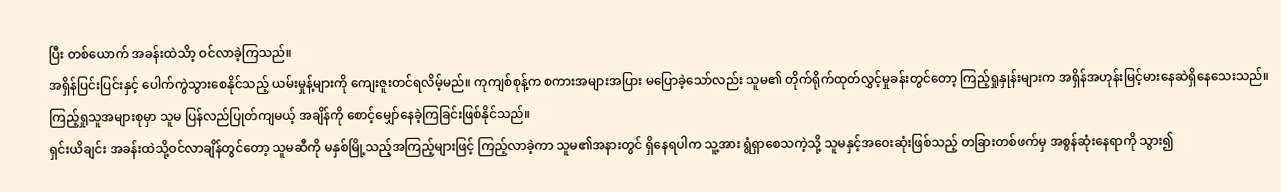ပြီး တစ်ယောက် အခန်းထဲသိာ့ ဝင်လာခဲ့ကြသည်။
အရှိန်ပြင်းပြင်းနှင့် ပေါက်ကွဲသွားစေနိုင်သည့် ယမ်းမှုန့်များကို ကျေးဇူးတင်ရလိမ့်မည်။ ကုကျစ်စုန့်က စကားအများအပြား မပြောခဲ့သော်လည်း သူမ၏ တိုက်ရိုက်ထုတ်လွှင့်မှုခန်းတွင်တော့ ကြည့်ရှုနှုန်းများက အရှိန်အဟုန်းမြင့်မားနေဆဲရှိနေသေးသည်။
ကြည့်ရှုသူအများစုမှာ သူမ ပြန်လည်ပြုတ်ကျမယ့် အချိန်ကို စောင့်မျှော်နေခဲ့ကြခြင်းဖြစ်နိုင်သည်။
ရှင်းယိချင်း အခန်းထဲသို့ဝင်လာချိန်တွင်တော့ သူမဆီကို မနှစ်မြို့သည့်အကြည့်များဖြင့် ကြည့်လာခဲ့ကာ သူမ၏အနားတွင် ရှိနေရပါက သူ့အား ရွံရှာစေသကဲ့သို့ သူမနှင့်အဝေးဆုံးဖြစ်သည့် တခြားတစ်ဖက်မှ အစွန်ဆုံးနေရာကို သွား၍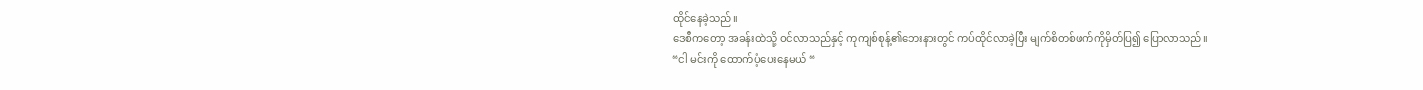ထိုင်နေခဲ့သည်။
ဒေစီကတော့ အခန်းထဲသို့ ဝင်လာသည်နှင့် ကုကျစ်စုန့်၏ဘေးနားတွင် ကပ်ထိုင်လာခဲ့ပြီး မျက်စိတစ်ဖက်ကိုမှိတ်ပြ၍ ပြောလာသည်။
“ငါ မင်းကို ထောက်ပံ့ပေးနေမယ် “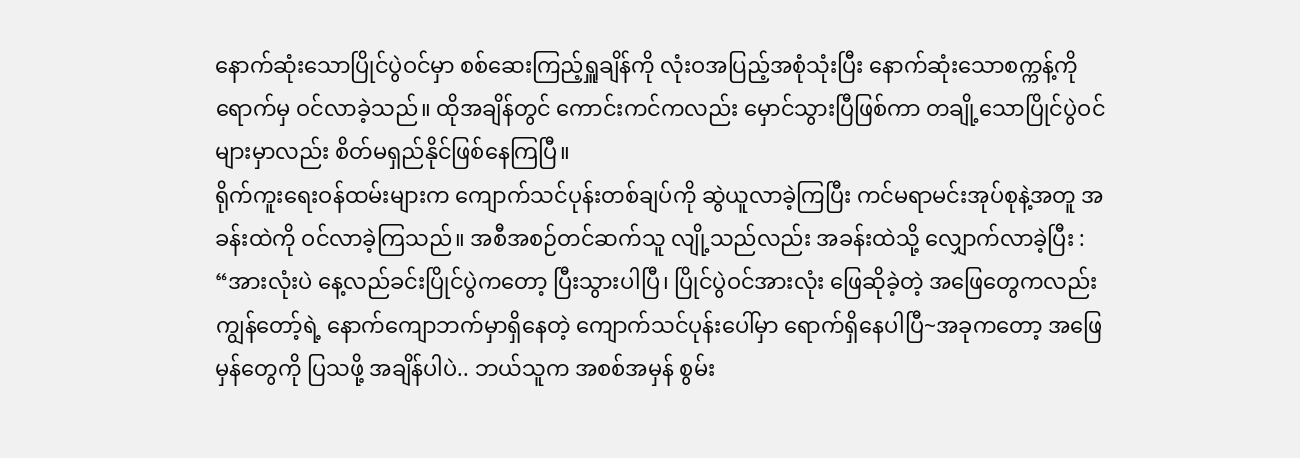နောက်ဆုံးသောပြိုင်ပွဲဝင်မှာ စစ်ဆေးကြည့်ရှူချိန်ကို လုံးဝအပြည့်အစုံသုံးပြီး နောက်ဆုံးသောစက္ကန့်ကိုရောက်မှ ဝင်လာခဲ့သည်။ ထိုအချိန်တွင် ကောင်းကင်ကလည်း မှောင်သွားပြီဖြစ်ကာ တချို့သောပြိုင်ပွဲဝင်များမှာလည်း စိတ်မရှည်နိုင်ဖြစ်နေကြပြီ။
ရိုက်ကူးရေးဝန်ထမ်းများက ကျောက်သင်ပုန်းတစ်ချပ်ကို ဆွဲယူလာခဲ့ကြပြီး ကင်မရာမင်းအုပ်စုနဲ့အတူ အခန်းထဲကို ဝင်လာခဲ့ကြသည်။ အစီအစဉ်တင်ဆက်သူ လျို့သည်လည်း အခန်းထဲသို့ လျှောက်လာခဲ့ပြီး :
“အားလုံးပဲ နေ့လည်ခင်းပြိုင်ပွဲကတော့ ပြီးသွားပါပြီ၊ ပြိုင်ပွဲဝင်အားလုံး ဖြေဆိုခဲ့တဲ့ အဖြေတွေကလည်း ကျွန်တော့်ရဲ့ နောက်ကျောဘက်မှာရှိနေတဲ့ ကျောက်သင်ပုန်းပေါ်မှာ ရောက်ရှိနေပါပြီ~အခုကတော့ အဖြေမှန်တွေကို ပြသဖို့ အချိန်ပါပဲ.. ဘယ်သူက အစစ်အမှန် စွမ်း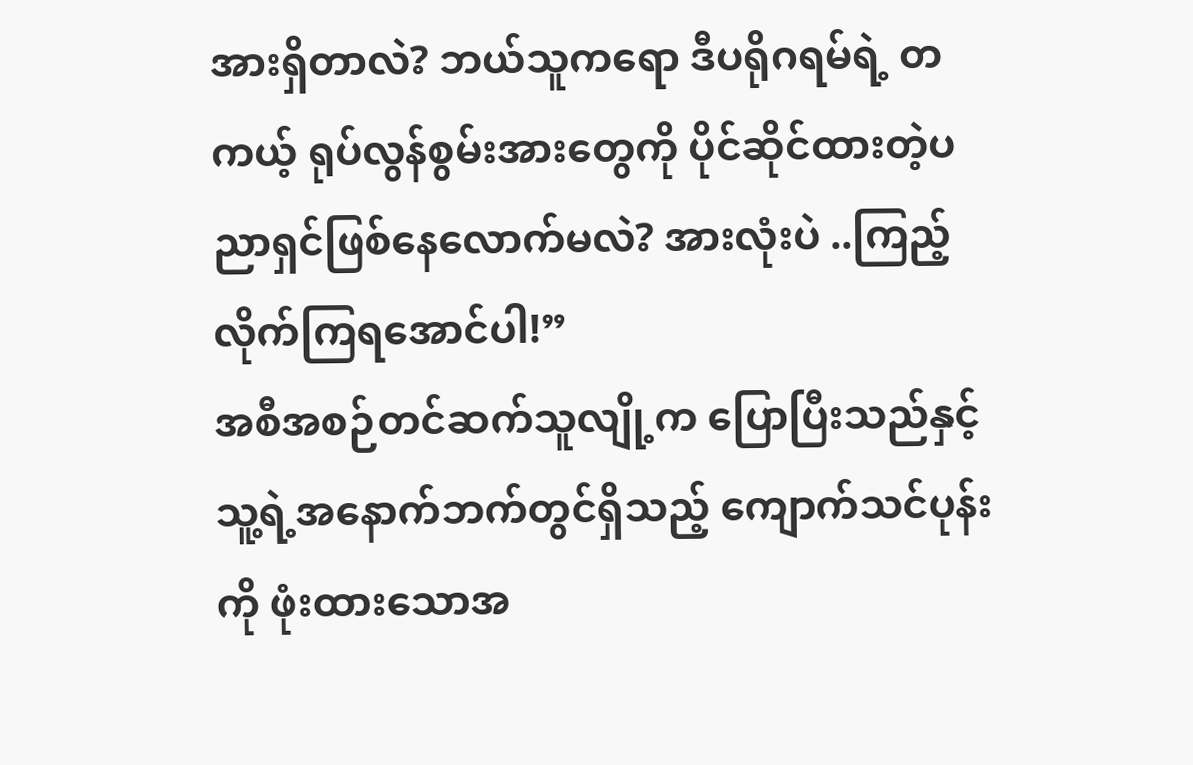အားရှိတာလဲ? ဘယ်သူကရော ဒီပရိုဂရမ်ရဲ့ တကယ့် ရုပ်လွန်စွမ်းအားတွေကို ပိုင်ဆိုင်ထားတဲ့ပညာရှင်ဖြစ်နေလောက်မလဲ? အားလုံးပဲ ..ကြည့်လိုက်ကြရအောင်ပါ!”
အစီအစဉ်တင်ဆက်သူလျို့က ပြောပြီးသည်နှင့် သူ့ရဲ့အနောက်ဘက်တွင်ရှိသည့် ကျောက်သင်ပုန်းကို ဖုံးထားသောအ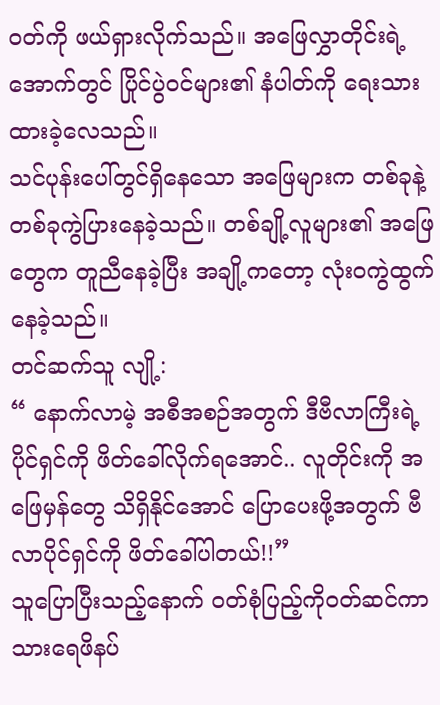ဝတ်ကို ဖယ်ရှားလိုက်သည်။ အဖြေလွှာတိုင်းရဲ့အောက်တွင် ပြိုင်ပွဲဝင်များ၏ နံပါတ်ကို ရေးသားထားခဲ့လေသည်။
သင်ပုန်းပေါ်တွင်ရှိနေသော အဖြေများက တစ်ခုနဲ့တစ်ခုကွဲပြားနေခဲ့သည်။ တစ်ချို့လူများ၏ အဖြေတွေက တူညီနေခဲ့ပြီး အချို့ကတော့ လုံးဝကွဲထွက်နေခဲ့သည်။
တင်ဆက်သူ လျို့:
“ နောက်လာမဲ့ အစီအစဉ်အတွက် ဒီဗီလာကြီးရဲ့ ပိုင်ရှင်ကို ဖိတ်ခေါ်လိုက်ရအောင်.. လူတိုင်းကို အဖြေမှန်တွေ သိရှိနိုင်အောင် ပြောပေးဖို့အတွက် ဗီလာပိုင်ရှင်ကို ဖိတ်ခေါ်ပါတယ်!!”
သူပြောပြီးသည့်နောက် ဝတ်စုံပြည့်ကိုဝတ်ဆင်ကာ သားရေဖိနပ်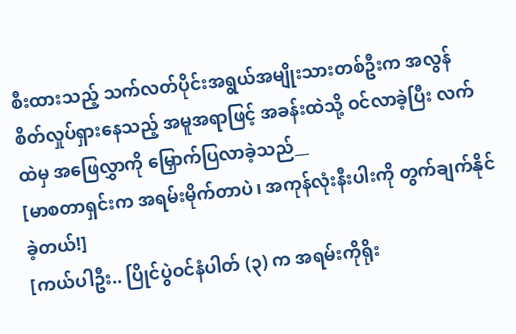စီးထားသည့် သက်လတ်ပိုင်းအရွယ်အမျိုးသားတစ်ဦးက အလွန် စိတ်လှုပ်ရှားနေသည့် အမူအရာဖြင့် အခန်းထဲသို့ ဝင်လာခဲ့ပြီး လက်ထဲမှ အဖြေလွှာကို မြှောက်ပြလာခဲ့သည်__
[မာစတာရှင်းက အရမ်းမိုက်တာပဲ၊ အကုန်လုံးနီးပါးကို တွက်ချက်နိုင်ခဲ့တယ်!]
[ကယ်ပါဦး.. ပြိုင်ပွဲဝင်နံပါတ် (၃) က အရမ်းကိုရိုး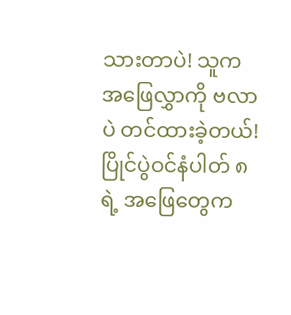သားတာပဲ! သူက အဖြေလွှာကို ဗလာပဲ တင်ထားခဲ့တယ်! ပြိုင်ပွဲဝင်နံပါတ် ၈ ရဲ့ အဖြေတွေက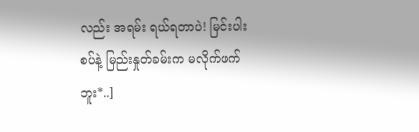လည်း အရမ်း ရယ်ရတာပဲ! မြင်းပါးစပ်နဲ့ မြည်းနှုတ်ခမ်းက မလိုက်ဖက်ဘူး*..]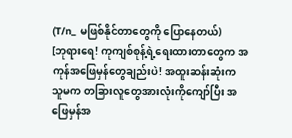(T/n_ မဖြစ်နိုင်တာတွေကို ပြောနေတယ်)
[ဘုရားရေ! ကုကျစ်စုန့်ရဲ့ရေးထားတာတွေက အကုန်အဖြေမှန်တွေချည်းပဲ! အထူးဆန်းဆုံးက သူမက တခြားလူတွေအားလုံးကိုကျော်ပြီး အဖြေမှန်အ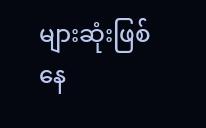များဆုံးဖြစ်နေ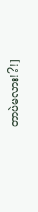တာပဲမလား!?!]